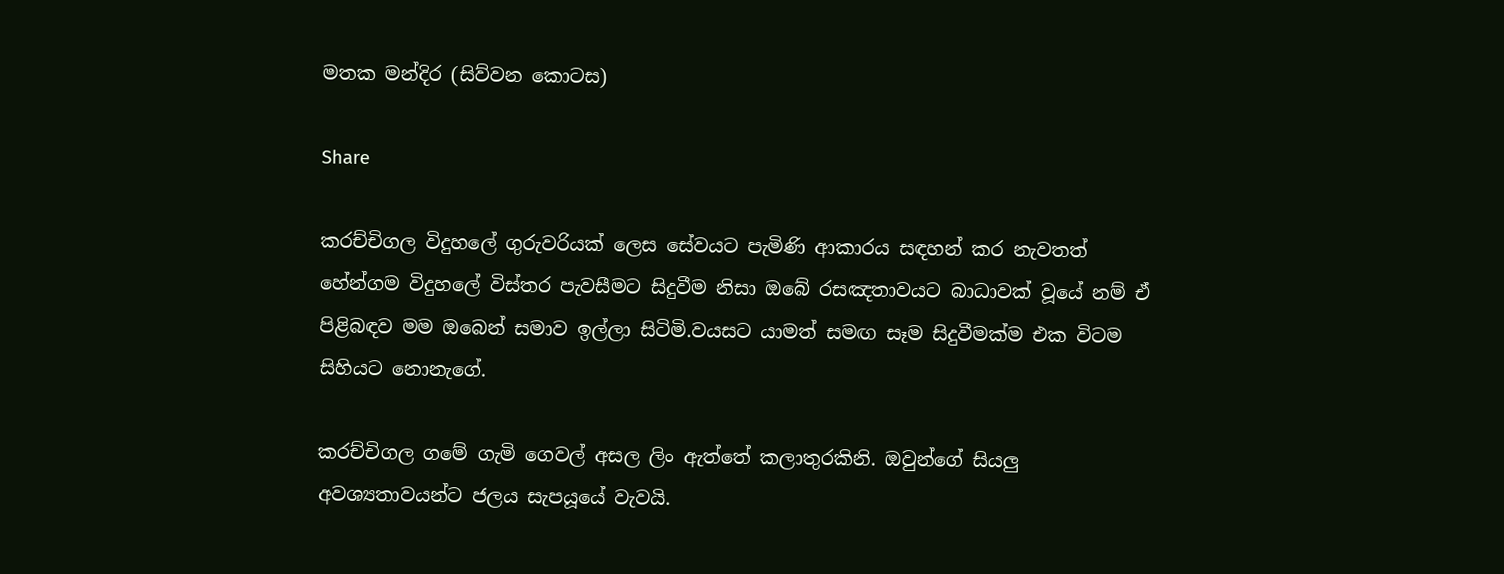මතක මන්දිර (සිව්වන කොටස)

Share

කරච්චිගල විදුහලේ ගුරුවරියක් ලෙස සේවයට පැමිණි ආකාරය සඳහන් කර නැවතත් හේන්ගම විදුහලේ විස්තර පැවසීමට සිදුවීම නිසා ඔබේ රසඤතාවයට බාධාවක් වූයේ නම් ඒ  පිළිබඳව මම ඔබෙන් සමාව ඉල්ලා සිටිමි.වයසට යාමත් සමඟ සෑම සිදුවීමක්ම එක විටම සිහියට නොනැගේ.

කරච්චිගල ගමේ ගැමි ගෙවල් අසල ලිං ඇත්තේ කලාතුරකිනි. ඔවුන්ගේ සියලු අවශ්‍යතාවයන්ට ජලය සැපයූයේ වැවයි.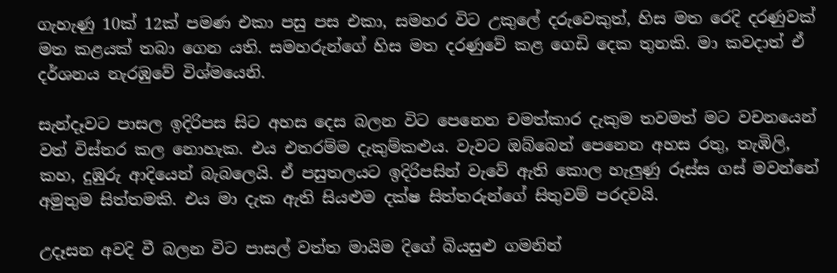ගැහැණු 10ක් 12ක් පමණ එකා පසු පස එකා, සමහර විට උකුලේ දරුවෙකුත්, හිස මත රෙදි දරණුවක් මත කළයක් තබා ගෙන යති. සමහරුන්ගේ හිස මත දරණුවේ කළ ගෙඩි දෙක තුනකි. මා කවදාත් ඒ දර්ශනය නැරඹුවේ විශ්මයෙනි.

සැන්දෑවට පාසල ඉදිරිපස සිට අහස දෙස බලන විට පෙනෙන චමත්කාර දැකුම තවමත් මට වචනයෙන් වත් විස්තර කල නොහැක. එය එතරම්ම දැකුම්කළුය. වැවට ඔබ්බෙන් පෙනෙන අහස රතු, තැඹිලි, කහ, දුඹුරු ආදියෙන් බැබලෙයි. ඒ පසුතලයට ඉදිරිපසින් වැවේ ඇති කොල හැලුණු රූස්ස ගස් මවන්නේ අමුතුම සිත්තමකි. එය මා දැක ඇති සියළුම දක්ෂ සිත්තරුන්ගේ සිතුවම් පරදවයි.

උදෑසන අවදි වී බලන විට පාසල් වත්ත මායිම දිගේ බියසුළු ගමනින්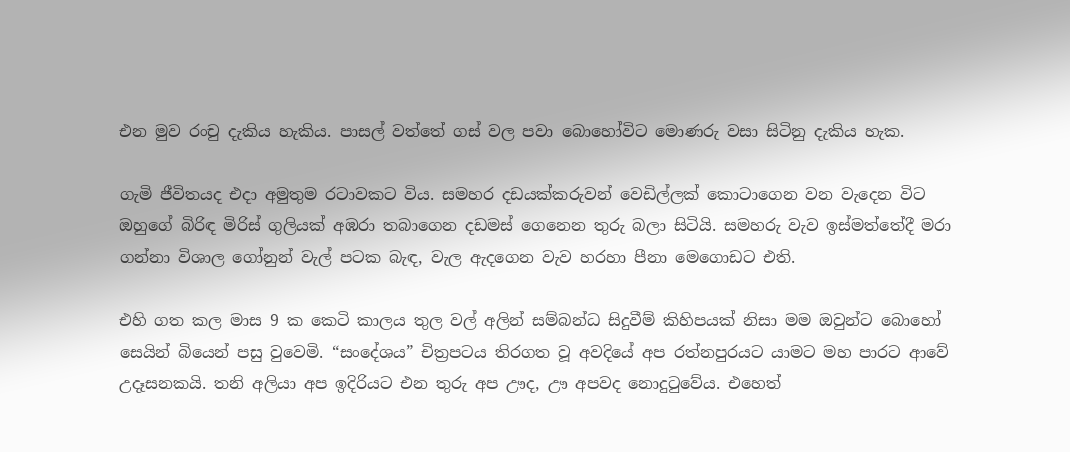එන මුව රංචු දැකිය හැකිය. පාසල් වත්තේ ගස් වල පවා බොහෝවිට මොණරු වසා සිටිනු දැකිය හැක.

ගැමි ජීවිතයද එදා අමුතුම රටාවකට විය. සමහර දඩයක්කරුවන් වෙඩිල්ලක් කොටාගෙන වන වැදෙන විට ඔහුගේ බිරිඳ මිරිස් ගුලියක් අඹරා තබාගෙන දඩමස් ගෙනෙන තුරු බලා සිටියි. සමහරු වැව ඉස්මත්තේදී මරා ගන්නා විශාල ගෝනුන් වැල් පටක බැඳ, වැල ඇදගෙන වැව හරහා පීනා මෙගොඩට එති.

එහි ගත කල මාස 9 ක කෙටි කාලය තුල වල් අලින් සම්බන්ධ සිදුවීම් කිහිපයක් නිසා මම ඔවුන්ට බොහෝ සෙයින් බියෙන් පසු වුවෙමි. “සංදේශය” චිත්‍රපටය තිරගත වූ අවදියේ අප රත්නපුරයට යාමට මහ පාරට ආවේ උදෑසනකයි. තනි අලියා අප ඉදිරියට එන තුරු අප ඌද, ඌ අපවද නොදුටුවේය. එහෙත්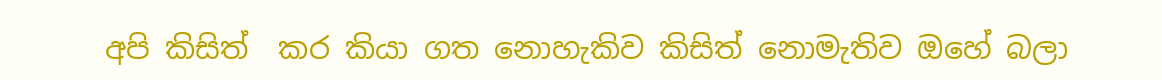අපි කිසිත්  කර කියා ගත නොහැකිව කිසිත් නොමැතිව ඔහේ බලා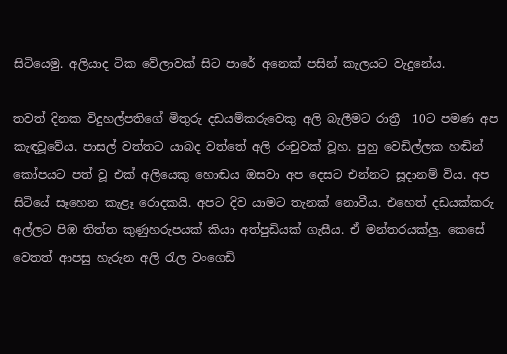සිටියෙමු. අලියාද ටික වේලාවක් සිට පාරේ අනෙක් පසින් කැලයට වැදුනේය.

තවත් දිනක විදුහල්පතිගේ මිතුරු දඩයම්කරුවෙකු අලි බැලීමට රාත්‍රී  10ට පමණ අප කැඳවූවේය. පාසල් වත්තට යාබද වත්තේ අලි රංචුවක් වූහ. පුහු වෙඩිල්ලක හඬින් කෝපයට පත් වූ එක් අලියෙකු හොඬය ඔසවා අප දෙසට එන්නට සූදානම් විය. අප සිටියේ සෑහෙන කැළෑ රොදකයි. අපට දිව යාමට තැනක් නොවීය. එහෙත් දඩයක්කරු අල්ලට පිඹ තිත්ත කුණුහරුපයක් කියා අත්පුඩියක් ගැසීය. ඒ මන්තරයක්ලු. කෙසේ වෙතත් ආපසු හැරුන අලි රැල වංගෙඩි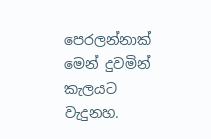පෙරලන්නාක් මෙන් දුවමින් කැලයට වැදුනහ.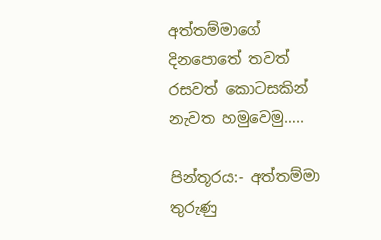අත්තම්මාගේ දිනපොතේ තවත් රසවත් කොටසකින් නැවත හමුවෙමු…..

පින්තූරය:- අත්තම්මා තුරුණු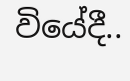වියේදී..